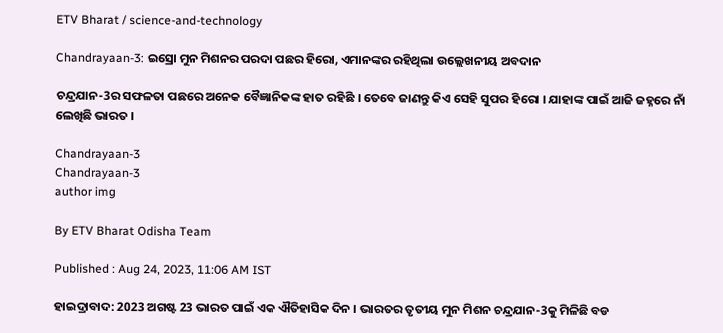ETV Bharat / science-and-technology

Chandrayaan-3: ଇସ୍ରୋ ମୁନ ମିଶନର ପରଦା ପଛର ହିରୋ, ଏମାନଙ୍କର ରହିଥିଲା ଉଲ୍ଲେଖନୀୟ ଅବଦାନ

ଚନ୍ଦ୍ରଯାନ-3ର ସଫଳତା ପଛରେ ଅନେକ ବୈଜ୍ଞାନିକଙ୍କ ହାତ ରହିଛି । ତେବେ ଜାଣନ୍ତୁ କିଏ ସେହି ସୁପର ହିରୋ । ଯାହାଙ୍କ ପାଇଁ ଆଜି ଜହ୍ନରେ ନାଁ ଲେଖିଛି ଭାରତ ।

Chandrayaan-3
Chandrayaan-3
author img

By ETV Bharat Odisha Team

Published : Aug 24, 2023, 11:06 AM IST

ହାଇଦ୍ରାବାଦ: 2023 ଅଗଷ୍ଟ 23 ଭାରତ ପାଇଁ ଏକ ଐତିହାସିକ ଦିନ । ଭାରତର ତୃତୀୟ ମୁନ ମିଶନ ଚନ୍ଦ୍ରଯାନ-3କୁ ମିଳିଛି ବଡ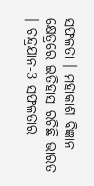ସଫଳତା । ମହାକାଶ ବିଜ୍ଞାନ କ୍ଷେତ୍ରରେ ଇତିହାସ ରଚିଛି ଭାରତ । ଚନ୍ଦ୍ରଯାନ-3 ସଫଳତାର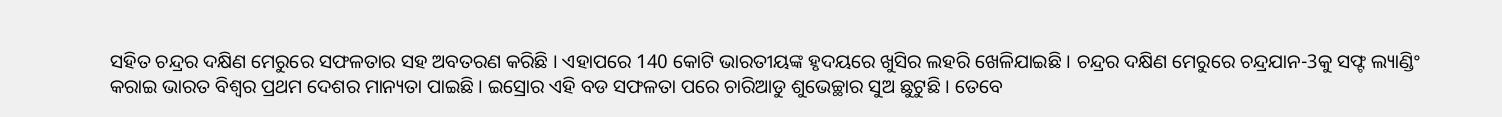ସହିତ ଚନ୍ଦ୍ରର ଦକ୍ଷିଣ ମେରୁରେ ସଫଳତାର ସହ ଅବତରଣ କରିଛି । ଏହାପରେ 140 କୋଟି ଭାରତୀୟଙ୍କ ହୃଦୟରେ ଖୁସିର ଲହରି ଖେଳିଯାଇଛି । ଚନ୍ଦ୍ରର ଦକ୍ଷିଣ ମେରୁରେ ଚନ୍ଦ୍ରଯାନ-3କୁ ସଫ୍ଟ ଲ୍ୟାଣ୍ଡିଂ କରାଇ ଭାରତ ବିଶ୍ବର ପ୍ରଥମ ଦେଶର ମାନ୍ୟତା ପାଇଛି । ଇସ୍ରୋର ଏହି ବଡ ସଫଳତା ପରେ ଚାରିଆଡୁ ଶୁଭେଚ୍ଛାର ସୁଅ ଛୁଟୁଛି । ତେବେ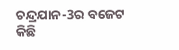ଚନ୍ଦ୍ରଯାନ-3ର ବଜେଟ କିଛି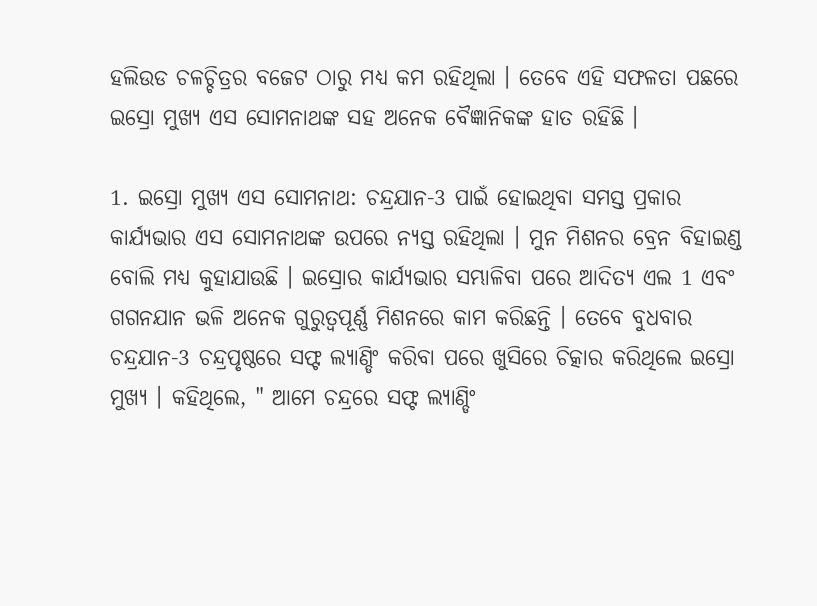ହଲିଉଡ ଚଳଚ୍ଚିତ୍ରର ବଜେଟ ଠାରୁ ମଧ୍ୟ କମ ରହିଥିଲା । ତେବେ ଏହି ସଫଳତା ପଛରେ ଇସ୍ରୋ ମୁଖ୍ୟ ଏସ ସୋମନାଥଙ୍କ ସହ ଅନେକ ବୈଜ୍ଞାନିକଙ୍କ ହାତ ରହିଛି ।

1. ଇସ୍ରୋ ମୁଖ୍ୟ ଏସ ସୋମନାଥ: ଚନ୍ଦ୍ରଯାନ-3 ପାଇଁ ହୋଇଥିବା ସମସ୍ତ ପ୍ରକାର କାର୍ଯ୍ୟଭାର ଏସ ସୋମନାଥଙ୍କ ଉପରେ ନ୍ୟସ୍ତ ରହିଥିଲା । ମୁନ ମିଶନର ବ୍ରେନ ବିହାଇଣ୍ଡ ବୋଲି ମଧ୍ୟ କୁହାଯାଉଛି । ଇସ୍ରୋର କାର୍ଯ୍ୟଭାର ସମ୍ଭାଳିବା ପରେ ଆଦିତ୍ୟ ଏଲ 1 ଏବଂ ଗଗନଯାନ ଭଳି ଅନେକ ଗୁରୁତ୍ବପୂର୍ଣ୍ଣ ମିଶନରେ କାମ କରିଛନ୍ତି । ତେବେ ବୁଧବାର ଚନ୍ଦ୍ରଯାନ-3 ଚନ୍ଦ୍ରପୃଷ୍ଠରେ ସଫ୍ଟ ଲ୍ୟାଣ୍ଡିଂ କରିବା ପରେ ଖୁସିରେ ଚିତ୍କାର କରିଥିଲେ ଇସ୍ରୋ ମୁଖ୍ୟ । କହିଥିଲେ, " ଆମେ ଚନ୍ଦ୍ରରେ ସଫ୍ଟ ଲ୍ୟାଣ୍ଡିଂ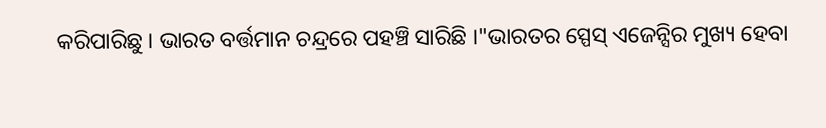କରିପାରିଛୁ । ଭାରତ ବର୍ତ୍ତମାନ ଚନ୍ଦ୍ରରେ ପହଞ୍ଚି ସାରିଛି ।"ଭାରତର ସ୍ପେସ୍ ଏଜେନ୍ସିର ମୁଖ୍ୟ ହେବା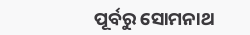ପୂର୍ବରୁ ସୋମନାଥ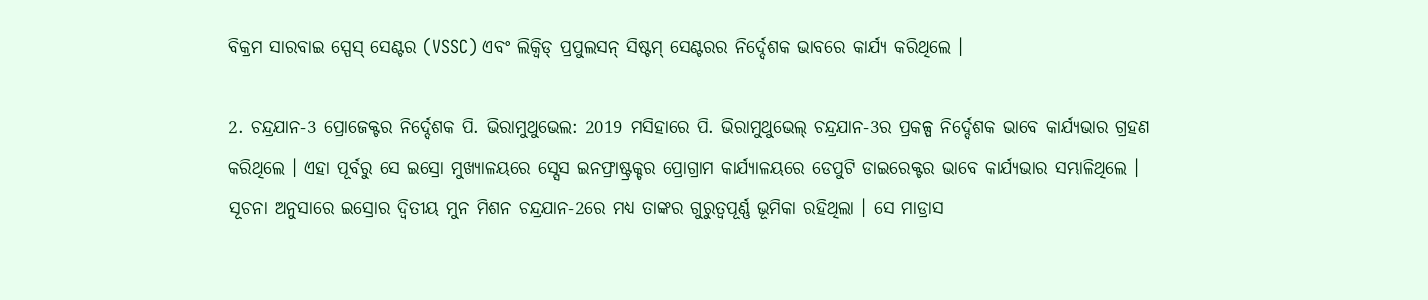ବିକ୍ରମ ସାରବାଇ ସ୍ପେସ୍ ସେଣ୍ଟର (VSSC) ଏବଂ ଲିକ୍ୱିଡ୍ ପ୍ରପୁଲସନ୍ ସିଷ୍ଟମ୍ ସେଣ୍ଟରର ନିର୍ଦ୍ଦେଶକ ଭାବରେ କାର୍ଯ୍ୟ କରିଥିଲେ ।

2. ଚନ୍ଦ୍ରଯାନ-3 ପ୍ରୋଜେକ୍ଟର ନିର୍ଦ୍ଦେଶକ ପି. ଭିରାମୁଥୁଭେଲ: 2019 ମସିହାରେ ପି. ଭିରାମୁଥୁଭେଲ୍ ଚନ୍ଦ୍ରଯାନ-3ର ପ୍ରକଳ୍ପ ନିର୍ଦ୍ଦେଶକ ଭାବେ କାର୍ଯ୍ୟଭାର ଗ୍ରହଣ କରିଥିଲେ । ଏହା ପୂର୍ବରୁ ସେ ଇସ୍ରୋ ମୁଖ୍ୟାଳୟରେ ସ୍ସେସ ଇନଫ୍ରାଷ୍ଟ୍ରକ୍ଚର ପ୍ରୋଗ୍ରାମ କାର୍ଯ୍ୟାଳୟରେ ଡେପୁଟି ଡାଇରେକ୍ଟର ଭାବେ କାର୍ଯ୍ୟଭାର ସମ୍ଭାଳିଥିଲେ । ସୂଚନା ଅନୁସାରେ ଇସ୍ରୋର ଦ୍ବିତୀୟ ମୁନ ମିଶନ ଚନ୍ଦ୍ରଯାନ-2ରେ ମଧ୍ୟ ତାଙ୍କର ଗୁରୁତ୍ବପୂର୍ଣ୍ଣ ଭୂମିକା ରହିଥିଲା । ସେ ମାଡ୍ରାସ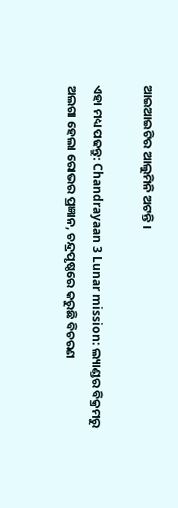ଆଇଆଇଟିର ଆଲୁମିନି ଅଟନ୍ତି ।

ଏହା ମଧ୍ୟ ପଢନ୍ତୁ: Chandrayaan 3 Lunar mission: ଲ୍ୟାଣ୍ଡର ବିକ୍ରମରୁ ଅଲଗା ହେଲା ରୋଭର ପ୍ରଜ୍ଞାନ, ଚନ୍ଦ୍ରପୃଷ୍ଠରେ କରୁଛି ବିଚରଣ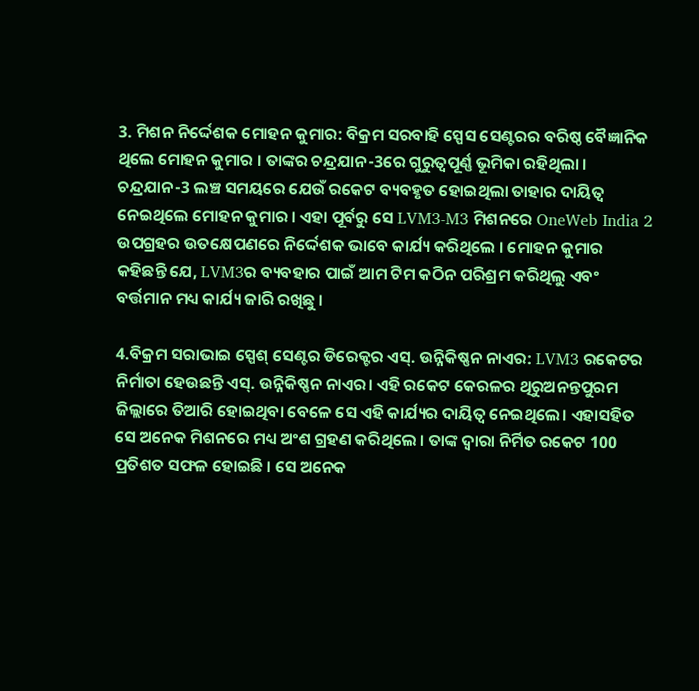3. ମିଶନ ନିର୍ଦ୍ଦେଶକ ମୋହନ କୁମାର: ବିକ୍ରମ ସରବାହି ସ୍ପେସ ସେଣ୍ଟରର ବରିଷ୍ଠ ବୈଜ୍ଞାନିକ ଥିଲେ ମୋହନ କୁମାର । ତାଙ୍କର ଚନ୍ଦ୍ରଯାନ-3ରେ ଗୁରୁତ୍ବପୂର୍ଣ୍ଣ ଭୂମିକା ରହିଥିଲା । ଚନ୍ଦ୍ରଯାନ-3 ଲଞ୍ଚ ସମୟରେ ଯେଉଁ ରକେଟ ବ୍ୟବହୃତ ହୋଇଥିଲା ତାହାର ଦାୟିତ୍ବ ନେଇଥିଲେ ମୋହନ କୁମାର । ଏହା ପୂର୍ବରୁ ସେ LVM3-M3 ମିଶନରେ OneWeb India 2 ଉପଗ୍ରହର ଉତକ୍ଷେପଣରେ ନିର୍ଦ୍ଦେଶକ ଭାବେ କାର୍ଯ୍ୟ କରିଥିଲେ । ମୋହନ କୁମାର କହିଛନ୍ତି ଯେ, LVM3ର ବ୍ୟବହାର ପାଇଁ ଆମ ଟିମ କଠିନ ପରିଶ୍ରମ କରିଥିଲୁ ଏବଂ ବର୍ତ୍ତମାନ ମଧ୍ୟ କାର୍ଯ୍ୟ ଜାରି ରଖିଛୁ ।

4.ବିକ୍ରମ ସରାଭାଇ ସ୍ପେଶ୍ ସେଣ୍ଟର ଡିରେକ୍ଟର ଏସ୍. ଉନ୍ନିକିଷ୍ଣନ ନାଏର: LVM3 ରକେଟର ନିର୍ମାତା ହେଉଛନ୍ତି ଏସ୍. ଉନ୍ନିକିଷ୍ଣନ ନାଏର। ଏହି ରକେଟ କେରଳର ଥିରୁଅନନ୍ତପୁରମ ଜିଲ୍ଲାରେ ତିଆରି ହୋଇଥିବା ବେଳେ ସେ ଏହି କାର୍ଯ୍ୟର ଦାୟିତ୍ବ ନେଇଥିଲେ। ଏହାସହିତ ସେ ଅନେକ ମିଶନରେ ମଧ୍ୟ ଅଂଶ ଗ୍ରହଣ କରିଥିଲେ । ତାଙ୍କ ଦ୍ବାରା ନିର୍ମିତ ରକେଟ 100 ପ୍ରତିଶତ ସଫଳ ହୋଇଛି । ସେ ଅନେକ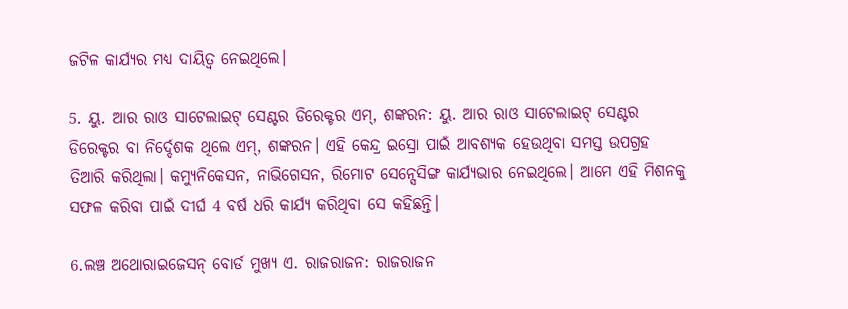ଜଟିଳ କାର୍ଯ୍ୟର ମଧ୍ୟ ଦାୟିତ୍ବ ନେଇଥିଲେ।

5. ୟୁ. ଆର ରାଓ ସାଟେଲାଇଟ୍ ସେଣ୍ଟର ଡିରେକ୍ଟର ଏମ୍, ଶଙ୍କରନ: ୟୁ. ଆର ରାଓ ସାଟେଲାଇଟ୍ ସେଣ୍ଟର ଡିରେକ୍ଟର ବା ନିର୍ଦ୍ଦେଶକ ଥିଲେ ଏମ୍, ଶଙ୍କରନ। ଏହି କେନ୍ଦ୍ର ଇସ୍ରୋ ପାଇଁ ଆବଶ୍ୟକ ହେଉଥିବା ସମସ୍ତ ଉପଗ୍ରହ ତିଆରି କରିଥିଲା। କମ୍ୟୁନିକେସନ, ନାଭିଗେସନ, ରିମୋଟ ସେନ୍ସେସିଙ୍ଗ କାର୍ଯ୍ୟଭାର ନେଇଥିଲେ। ଆମେ ଏହି ମିଶନକୁ ସଫଳ କରିବା ପାଇଁ ଦୀର୍ଘ 4 ବର୍ଷ ଧରି କାର୍ଯ୍ୟ କରିଥିବା ସେ କହିଛନ୍ତି।

6.ଲଞ୍ଚ ଅଥୋରାଇଜେସନ୍ ବୋର୍ଡ ମୁଖ୍ୟ ଏ. ରାଜରାଜନ: ରାଜରାଜନ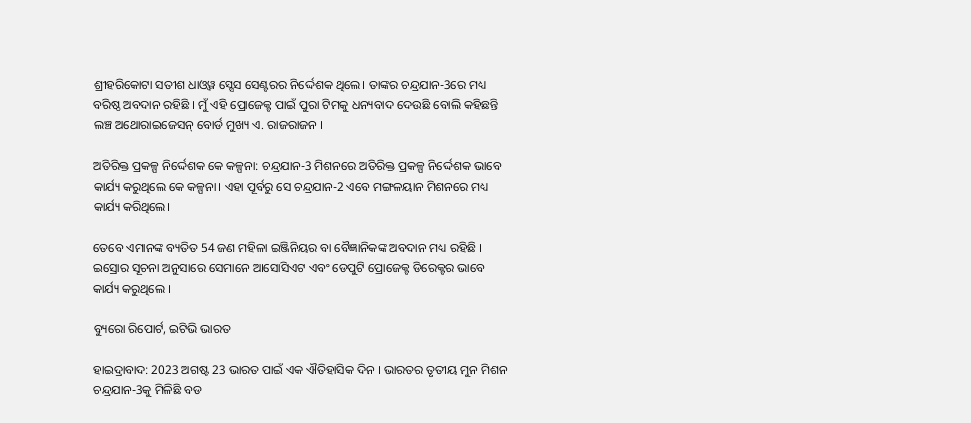ଶ୍ରୀହରିକୋଟା ସତୀଶ ଧାଓ୍ବୱ ସ୍ସେସ ସେଣ୍ଟରର ନିର୍ଦ୍ଦେଶକ ଥିଲେ। ତାଙ୍କର ଚନ୍ଦ୍ରଯାନ-3ରେ ମଧ୍ୟ ବରିଷ୍ଠ ଅବଦାନ ରହିଛି । ମୁଁ ଏହି ପ୍ରୋଜେକ୍ଟ ପାଇଁ ପୁରା ଟିମକୁ ଧନ୍ୟବାଦ ଦେଉଛି ବୋଲି କହିଛନ୍ତି ଲଞ୍ଚ ଅଥୋରାଇଜେସନ୍ ବୋର୍ଡ ମୁଖ୍ୟ ଏ. ରାଜରାଜନ ।

ଅତିରିକ୍ତ ପ୍ରକଳ୍ପ ନିର୍ଦ୍ଦେଶକ କେ କଳ୍ପନା: ଚନ୍ଦ୍ରଯାନ-3 ମିଶନରେ ଅତିରିକ୍ତ ପ୍ରକଳ୍ପ ନିର୍ଦ୍ଦେଶକ ଭାବେ କାର୍ଯ୍ୟ କରୁଥିଲେ କେ କଳ୍ପନା। ଏହା ପୂର୍ବରୁ ସେ ଚନ୍ଦ୍ରଯାନ-2 ଏବେ ମଙ୍ଗଳୟାନ ମିଶନରେ ମଧ୍ୟ କାର୍ଯ୍ୟ କରିଥିଲେ।

ତେବେ ଏମାନଙ୍କ ବ୍ୟତିତ 54 ଜଣ ମହିଳା ଇଞ୍ଜିନିୟର ବା ବୈଜ୍ଞାନିକଙ୍କ ଅବଦାନ ମଧ୍ୟ ରହିଛି । ଇସ୍ରୋର ସୂଚନା ଅନୁସାରେ ସେମାନେ ଆସୋସିଏଟ ଏବଂ ଡେପୁଟି ପ୍ରୋଜେକ୍ଟ ଡିରେକ୍ଟର ଭାବେ କାର୍ଯ୍ୟ କରୁଥିଲେ ।

ବ୍ୟୁରୋ ରିପୋର୍ଟ, ଇଟିଭି ଭାରତ

ହାଇଦ୍ରାବାଦ: 2023 ଅଗଷ୍ଟ 23 ଭାରତ ପାଇଁ ଏକ ଐତିହାସିକ ଦିନ । ଭାରତର ତୃତୀୟ ମୁନ ମିଶନ ଚନ୍ଦ୍ରଯାନ-3କୁ ମିଳିଛି ବଡ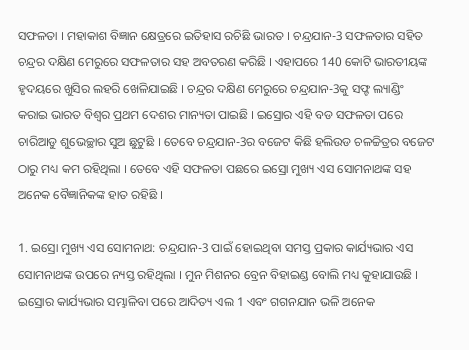ସଫଳତା । ମହାକାଶ ବିଜ୍ଞାନ କ୍ଷେତ୍ରରେ ଇତିହାସ ରଚିଛି ଭାରତ । ଚନ୍ଦ୍ରଯାନ-3 ସଫଳତାର ସହିତ ଚନ୍ଦ୍ରର ଦକ୍ଷିଣ ମେରୁରେ ସଫଳତାର ସହ ଅବତରଣ କରିଛି । ଏହାପରେ 140 କୋଟି ଭାରତୀୟଙ୍କ ହୃଦୟରେ ଖୁସିର ଲହରି ଖେଳିଯାଇଛି । ଚନ୍ଦ୍ରର ଦକ୍ଷିଣ ମେରୁରେ ଚନ୍ଦ୍ରଯାନ-3କୁ ସଫ୍ଟ ଲ୍ୟାଣ୍ଡିଂ କରାଇ ଭାରତ ବିଶ୍ବର ପ୍ରଥମ ଦେଶର ମାନ୍ୟତା ପାଇଛି । ଇସ୍ରୋର ଏହି ବଡ ସଫଳତା ପରେ ଚାରିଆଡୁ ଶୁଭେଚ୍ଛାର ସୁଅ ଛୁଟୁଛି । ତେବେ ଚନ୍ଦ୍ରଯାନ-3ର ବଜେଟ କିଛି ହଲିଉଡ ଚଳଚ୍ଚିତ୍ରର ବଜେଟ ଠାରୁ ମଧ୍ୟ କମ ରହିଥିଲା । ତେବେ ଏହି ସଫଳତା ପଛରେ ଇସ୍ରୋ ମୁଖ୍ୟ ଏସ ସୋମନାଥଙ୍କ ସହ ଅନେକ ବୈଜ୍ଞାନିକଙ୍କ ହାତ ରହିଛି ।

1. ଇସ୍ରୋ ମୁଖ୍ୟ ଏସ ସୋମନାଥ: ଚନ୍ଦ୍ରଯାନ-3 ପାଇଁ ହୋଇଥିବା ସମସ୍ତ ପ୍ରକାର କାର୍ଯ୍ୟଭାର ଏସ ସୋମନାଥଙ୍କ ଉପରେ ନ୍ୟସ୍ତ ରହିଥିଲା । ମୁନ ମିଶନର ବ୍ରେନ ବିହାଇଣ୍ଡ ବୋଲି ମଧ୍ୟ କୁହାଯାଉଛି । ଇସ୍ରୋର କାର୍ଯ୍ୟଭାର ସମ୍ଭାଳିବା ପରେ ଆଦିତ୍ୟ ଏଲ 1 ଏବଂ ଗଗନଯାନ ଭଳି ଅନେକ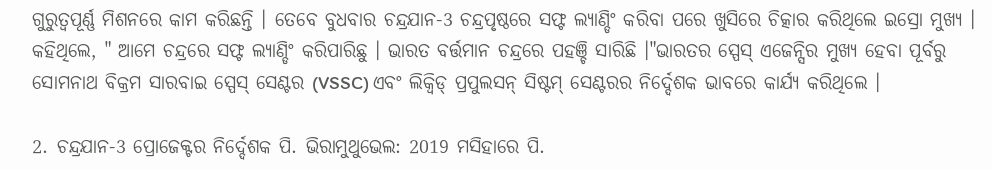ଗୁରୁତ୍ବପୂର୍ଣ୍ଣ ମିଶନରେ କାମ କରିଛନ୍ତି । ତେବେ ବୁଧବାର ଚନ୍ଦ୍ରଯାନ-3 ଚନ୍ଦ୍ରପୃଷ୍ଠରେ ସଫ୍ଟ ଲ୍ୟାଣ୍ଡିଂ କରିବା ପରେ ଖୁସିରେ ଚିତ୍କାର କରିଥିଲେ ଇସ୍ରୋ ମୁଖ୍ୟ । କହିଥିଲେ, " ଆମେ ଚନ୍ଦ୍ରରେ ସଫ୍ଟ ଲ୍ୟାଣ୍ଡିଂ କରିପାରିଛୁ । ଭାରତ ବର୍ତ୍ତମାନ ଚନ୍ଦ୍ରରେ ପହଞ୍ଚି ସାରିଛି ।"ଭାରତର ସ୍ପେସ୍ ଏଜେନ୍ସିର ମୁଖ୍ୟ ହେବା ପୂର୍ବରୁ ସୋମନାଥ ବିକ୍ରମ ସାରବାଇ ସ୍ପେସ୍ ସେଣ୍ଟର (VSSC) ଏବଂ ଲିକ୍ୱିଡ୍ ପ୍ରପୁଲସନ୍ ସିଷ୍ଟମ୍ ସେଣ୍ଟରର ନିର୍ଦ୍ଦେଶକ ଭାବରେ କାର୍ଯ୍ୟ କରିଥିଲେ ।

2. ଚନ୍ଦ୍ରଯାନ-3 ପ୍ରୋଜେକ୍ଟର ନିର୍ଦ୍ଦେଶକ ପି. ଭିରାମୁଥୁଭେଲ: 2019 ମସିହାରେ ପି.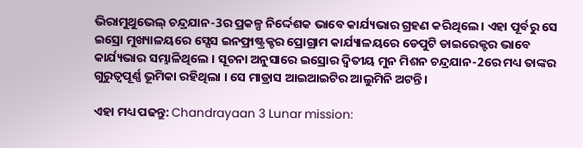ଭିରାମୁଥୁଭେଲ୍ ଚନ୍ଦ୍ରଯାନ-3ର ପ୍ରକଳ୍ପ ନିର୍ଦ୍ଦେଶକ ଭାବେ କାର୍ଯ୍ୟଭାର ଗ୍ରହଣ କରିଥିଲେ । ଏହା ପୂର୍ବରୁ ସେ ଇସ୍ରୋ ମୁଖ୍ୟାଳୟରେ ସ୍ସେସ ଇନଫ୍ରାଷ୍ଟ୍ରକ୍ଚର ପ୍ରୋଗ୍ରାମ କାର୍ଯ୍ୟାଳୟରେ ଡେପୁଟି ଡାଇରେକ୍ଟର ଭାବେ କାର୍ଯ୍ୟଭାର ସମ୍ଭାଳିଥିଲେ । ସୂଚନା ଅନୁସାରେ ଇସ୍ରୋର ଦ୍ବିତୀୟ ମୁନ ମିଶନ ଚନ୍ଦ୍ରଯାନ-2ରେ ମଧ୍ୟ ତାଙ୍କର ଗୁରୁତ୍ବପୂର୍ଣ୍ଣ ଭୂମିକା ରହିଥିଲା । ସେ ମାଡ୍ରାସ ଆଇଆଇଟିର ଆଲୁମିନି ଅଟନ୍ତି ।

ଏହା ମଧ୍ୟ ପଢନ୍ତୁ: Chandrayaan 3 Lunar mission: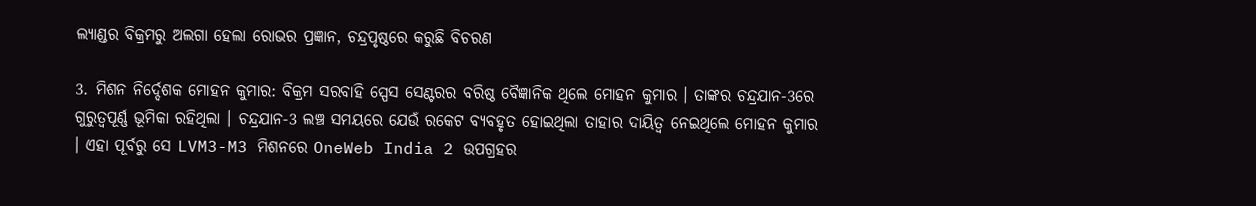ଲ୍ୟାଣ୍ଡର ବିକ୍ରମରୁ ଅଲଗା ହେଲା ରୋଭର ପ୍ରଜ୍ଞାନ, ଚନ୍ଦ୍ରପୃଷ୍ଠରେ କରୁଛି ବିଚରଣ

3. ମିଶନ ନିର୍ଦ୍ଦେଶକ ମୋହନ କୁମାର: ବିକ୍ରମ ସରବାହି ସ୍ପେସ ସେଣ୍ଟରର ବରିଷ୍ଠ ବୈଜ୍ଞାନିକ ଥିଲେ ମୋହନ କୁମାର । ତାଙ୍କର ଚନ୍ଦ୍ରଯାନ-3ରେ ଗୁରୁତ୍ବପୂର୍ଣ୍ଣ ଭୂମିକା ରହିଥିଲା । ଚନ୍ଦ୍ରଯାନ-3 ଲଞ୍ଚ ସମୟରେ ଯେଉଁ ରକେଟ ବ୍ୟବହୃତ ହୋଇଥିଲା ତାହାର ଦାୟିତ୍ବ ନେଇଥିଲେ ମୋହନ କୁମାର । ଏହା ପୂର୍ବରୁ ସେ LVM3-M3 ମିଶନରେ OneWeb India 2 ଉପଗ୍ରହର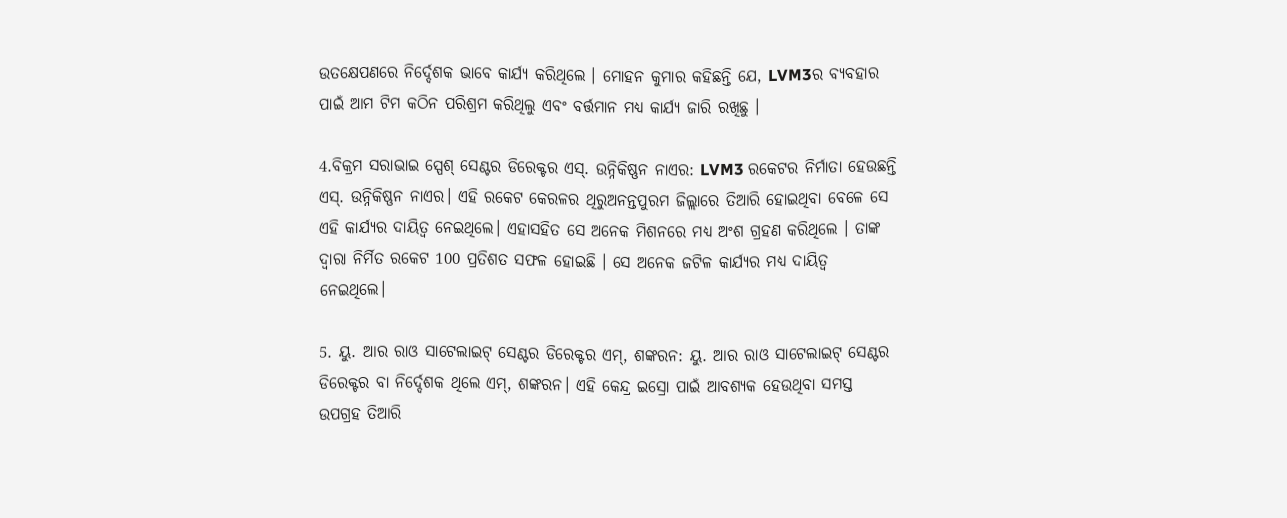ଉତକ୍ଷେପଣରେ ନିର୍ଦ୍ଦେଶକ ଭାବେ କାର୍ଯ୍ୟ କରିଥିଲେ । ମୋହନ କୁମାର କହିଛନ୍ତି ଯେ, LVM3ର ବ୍ୟବହାର ପାଇଁ ଆମ ଟିମ କଠିନ ପରିଶ୍ରମ କରିଥିଲୁ ଏବଂ ବର୍ତ୍ତମାନ ମଧ୍ୟ କାର୍ଯ୍ୟ ଜାରି ରଖିଛୁ ।

4.ବିକ୍ରମ ସରାଭାଇ ସ୍ପେଶ୍ ସେଣ୍ଟର ଡିରେକ୍ଟର ଏସ୍. ଉନ୍ନିକିଷ୍ଣନ ନାଏର: LVM3 ରକେଟର ନିର୍ମାତା ହେଉଛନ୍ତି ଏସ୍. ଉନ୍ନିକିଷ୍ଣନ ନାଏର। ଏହି ରକେଟ କେରଳର ଥିରୁଅନନ୍ତପୁରମ ଜିଲ୍ଲାରେ ତିଆରି ହୋଇଥିବା ବେଳେ ସେ ଏହି କାର୍ଯ୍ୟର ଦାୟିତ୍ବ ନେଇଥିଲେ। ଏହାସହିତ ସେ ଅନେକ ମିଶନରେ ମଧ୍ୟ ଅଂଶ ଗ୍ରହଣ କରିଥିଲେ । ତାଙ୍କ ଦ୍ବାରା ନିର୍ମିତ ରକେଟ 100 ପ୍ରତିଶତ ସଫଳ ହୋଇଛି । ସେ ଅନେକ ଜଟିଳ କାର୍ଯ୍ୟର ମଧ୍ୟ ଦାୟିତ୍ବ ନେଇଥିଲେ।

5. ୟୁ. ଆର ରାଓ ସାଟେଲାଇଟ୍ ସେଣ୍ଟର ଡିରେକ୍ଟର ଏମ୍, ଶଙ୍କରନ: ୟୁ. ଆର ରାଓ ସାଟେଲାଇଟ୍ ସେଣ୍ଟର ଡିରେକ୍ଟର ବା ନିର୍ଦ୍ଦେଶକ ଥିଲେ ଏମ୍, ଶଙ୍କରନ। ଏହି କେନ୍ଦ୍ର ଇସ୍ରୋ ପାଇଁ ଆବଶ୍ୟକ ହେଉଥିବା ସମସ୍ତ ଉପଗ୍ରହ ତିଆରି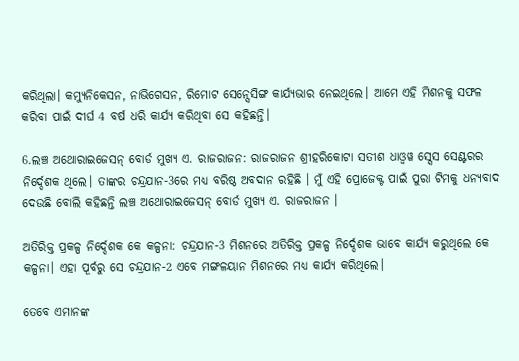କରିଥିଲା। କମ୍ୟୁନିକେସନ, ନାଭିଗେସନ, ରିମୋଟ ସେନ୍ସେସିଙ୍ଗ କାର୍ଯ୍ୟଭାର ନେଇଥିଲେ। ଆମେ ଏହି ମିଶନକୁ ସଫଳ କରିବା ପାଇଁ ଦୀର୍ଘ 4 ବର୍ଷ ଧରି କାର୍ଯ୍ୟ କରିଥିବା ସେ କହିଛନ୍ତି।

6.ଲଞ୍ଚ ଅଥୋରାଇଜେସନ୍ ବୋର୍ଡ ମୁଖ୍ୟ ଏ. ରାଜରାଜନ: ରାଜରାଜନ ଶ୍ରୀହରିକୋଟା ସତୀଶ ଧାଓ୍ବୱ ସ୍ସେସ ସେଣ୍ଟରର ନିର୍ଦ୍ଦେଶକ ଥିଲେ। ତାଙ୍କର ଚନ୍ଦ୍ରଯାନ-3ରେ ମଧ୍ୟ ବରିଷ୍ଠ ଅବଦାନ ରହିଛି । ମୁଁ ଏହି ପ୍ରୋଜେକ୍ଟ ପାଇଁ ପୁରା ଟିମକୁ ଧନ୍ୟବାଦ ଦେଉଛି ବୋଲି କହିଛନ୍ତି ଲଞ୍ଚ ଅଥୋରାଇଜେସନ୍ ବୋର୍ଡ ମୁଖ୍ୟ ଏ. ରାଜରାଜନ ।

ଅତିରିକ୍ତ ପ୍ରକଳ୍ପ ନିର୍ଦ୍ଦେଶକ କେ କଳ୍ପନା: ଚନ୍ଦ୍ରଯାନ-3 ମିଶନରେ ଅତିରିକ୍ତ ପ୍ରକଳ୍ପ ନିର୍ଦ୍ଦେଶକ ଭାବେ କାର୍ଯ୍ୟ କରୁଥିଲେ କେ କଳ୍ପନା। ଏହା ପୂର୍ବରୁ ସେ ଚନ୍ଦ୍ରଯାନ-2 ଏବେ ମଙ୍ଗଳୟାନ ମିଶନରେ ମଧ୍ୟ କାର୍ଯ୍ୟ କରିଥିଲେ।

ତେବେ ଏମାନଙ୍କ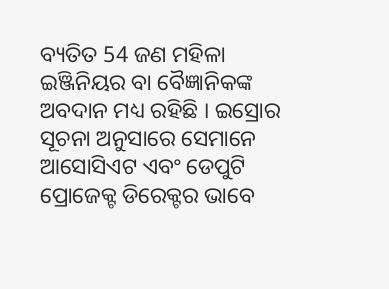ବ୍ୟତିତ 54 ଜଣ ମହିଳା ଇଞ୍ଜିନିୟର ବା ବୈଜ୍ଞାନିକଙ୍କ ଅବଦାନ ମଧ୍ୟ ରହିଛି । ଇସ୍ରୋର ସୂଚନା ଅନୁସାରେ ସେମାନେ ଆସୋସିଏଟ ଏବଂ ଡେପୁଟି ପ୍ରୋଜେକ୍ଟ ଡିରେକ୍ଟର ଭାବେ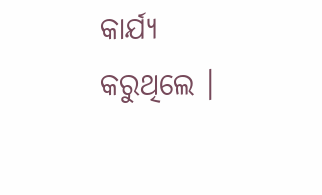କାର୍ଯ୍ୟ କରୁଥିଲେ ।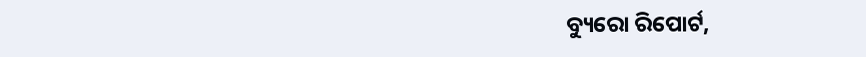ବ୍ୟୁରୋ ରିପୋର୍ଟ,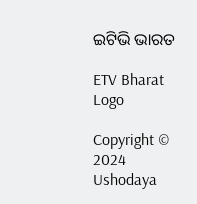ଇଟିଭି ଭାରତ

ETV Bharat Logo

Copyright © 2024 Ushodaya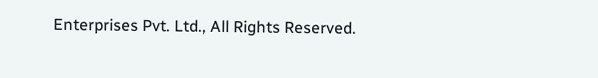Enterprises Pvt. Ltd., All Rights Reserved.